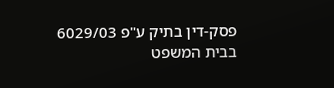פסק-דין בתיק ע"פ 6029/03
בבית המשפט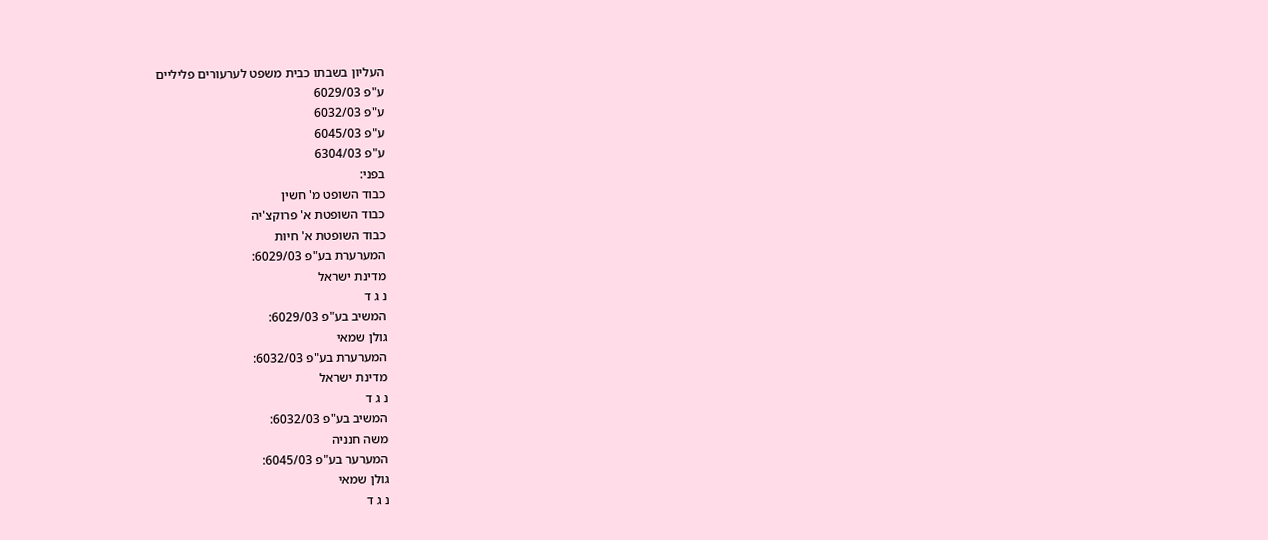העליון בשבתו כבית משפט לערעורים פליליים
ע"פ 6029/03
ע"פ 6032/03
ע"פ 6045/03
ע"פ 6304/03
בפני:
כבוד השופט מ' חשין
כבוד השופטת א' פרוקצ'יה
כבוד השופטת א' חיות
המערערת בע"פ 6029/03:
מדינת ישראל
נ ג ד
המשיב בע"פ 6029/03:
גולן שמאי
המערערת בע"פ 6032/03:
מדינת ישראל
נ ג ד
המשיב בע"פ 6032/03:
משה חנניה
המערער בע"פ 6045/03:
גולן שמאי
נ ג ד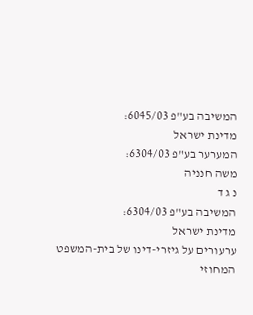המשיבה בע"פ 6045/03:
מדינת ישראל
המערער בע"פ 6304/03:
משה חנניה
נ ג ד
המשיבה בע"פ 6304/03:
מדינת ישראל
ערעורים על גיזרי-דינו של בית-המשפט
המחוזי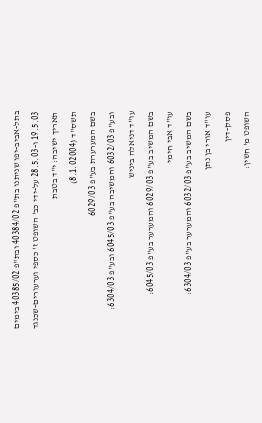בתל-אביב-יפו שניתנו בת"פ 40384/02 ובת"פ 40385/02 בימים
19.5.03 ו-28.5.03 על-ידי כב' השופט ז' כספי וערעורים-שכנגד
תאריך ישיבה: י"ד בטבת
תשס"ד (8.1.02004)
בשם המערערת בע"פ 6029/03
ובע"פ 6032/03 והמשיבה בע"פ 6045/03 ובע"פ 6304/03:
עו"ד דניאלה ביניש
בשם המשיב בע"פ 6029/03 והמערער בע"פ 6045/03:
עו"ד אבי חימי
בשם המשיב בע"פ 6032/03 והמערער בע"פ 6304/03:
עו"ד אורי בן נתן
פסק-דין
השופט מ' חשין: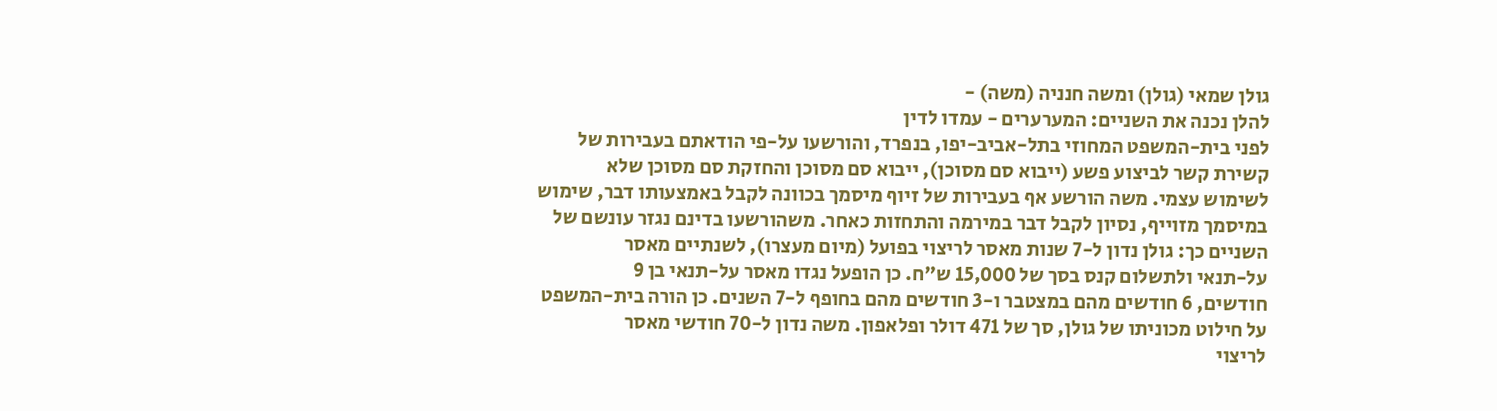גולן שמאי (גולן) ומשה חנניה (משה) -
להלן נכנה את השניים: המערערים - עמדו לדין
לפני בית-המשפט המחוזי בתל-אביב-יפו, בנפרד, והורשעו על-פי הודאתם בעבירות של
קשירת קשר לביצוע פשע (ייבוא סם מסוכן), ייבוא סם מסוכן והחזקת סם מסוכן שלא
לשימוש עצמי. משה הורשע אף בעבירות של זיוף מיסמך בכוונה לקבל באמצעותו דבר, שימוש
במיסמך מזוייף, נסיון לקבל דבר במירמה והתחזות כאחר. משהורשעו בדינם נגזר עונשם של
השניים כך: גולן נדון ל-7 שנות מאסר לריצוי בפועל (מיום מעצרו), לשנתיים מאסר
על-תנאי ולתשלום קנס בסך של 15,000 ש"ח. כן הופעל נגדו מאסר על-תנאי בן 9
חודשים, 6 חודשים מהם במצטבר ו-3 חודשים מהם בחופף ל-7 השנים. כן הורה בית-המשפט
על חילוט מכוניתו של גולן, סך של 471 דולר ופלאפון. משה נדון ל-70 חודשי מאסר
לריצוי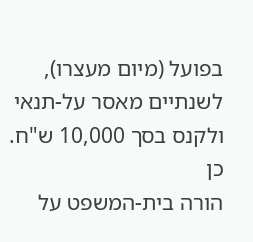בפועל (מיום מעצרו), לשנתיים מאסר על-תנאי ולקנס בסך 10,000 ש"ח. כן
הורה בית-המשפט על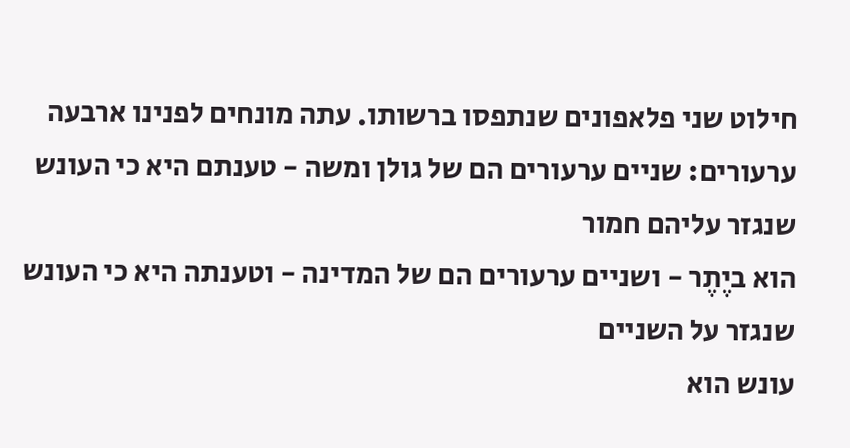חילוט שני פלאפונים שנתפסו ברשותו. עתה מונחים לפנינו ארבעה
ערעורים: שניים ערעורים הם של גולן ומשה - טענתם היא כי העונש שנגזר עליהם חמור
הוא ביֶתֶר - ושניים ערעורים הם של המדינה - וטענתה היא כי העונש שנגזר על השניים
עונש הוא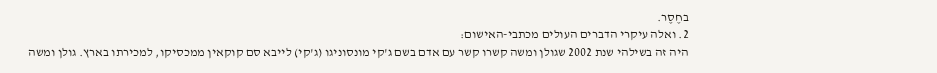בחֶסֶר.
2. ואלה עיקרי הדברים העולים מכתבי-האישום:
היה זה בשילהי שנת 2002 שגולן ומשה קשרו קשר עם אדם בשם ג'קי מונסוניגו (ג'קי) לייבא סם קוקאין ממכסיקו, למכירתו בארץ. גולן ומשה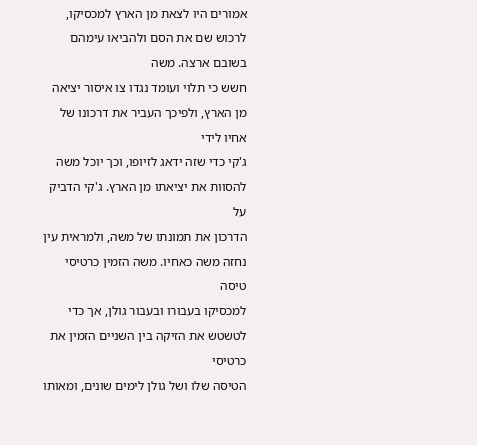אמורים היו לצאת מן הארץ למכסיקו, לרכוש שם את הסם ולהביאו עימהם בשובם ארצה. משה
חשש כי תלוי ועומד נגדו צו איסור יציאה מן הארץ, ולפיכך העביר את דרכונו של אחיו לידי
ג'קי כדי שזה ידאג לזיופו, וכך יוכל משה להסוות את יציאתו מן הארץ. ג'קי הדביק על
הדרכון את תמונתו של משה, ולמראית עין נחזה משה כאחיו. משה הזמין כרטיסי טיסה
למכסיקו בעבורו ובעבור גולן, אך כדי לטשטש את הזיקה בין השניים הזמין את כרטיסי
הטיסה שלו ושל גולן לימים שונים, ומאותו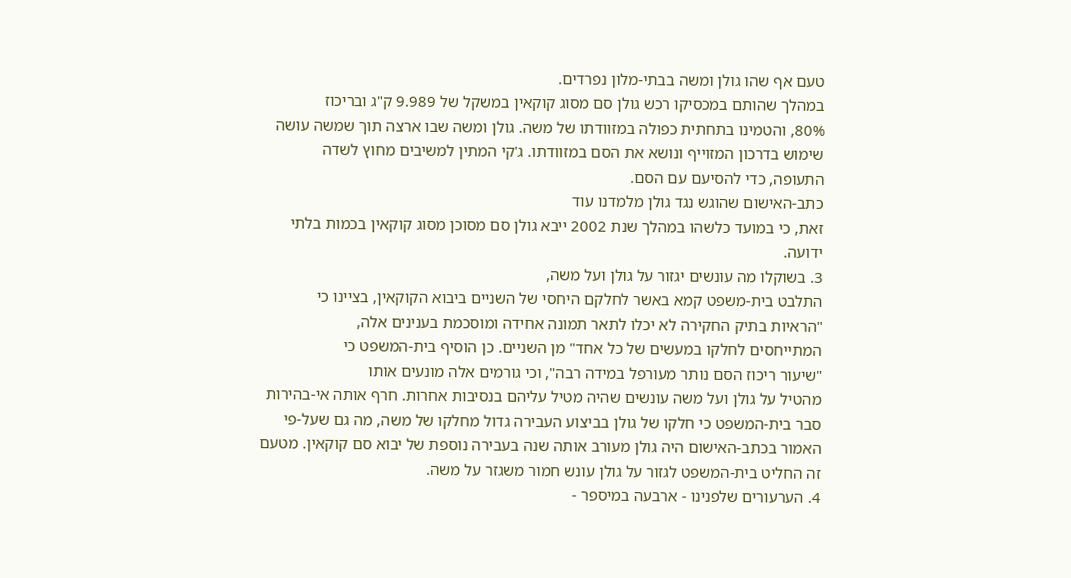טעם אף שהו גולן ומשה בבתי-מלון נפרדים.
במהלך שהותם במכסיקו רכש גולן סם מסוג קוקאין במשקל של 9.989 ק"ג ובריכוז
80%, והטמינו בתחתית כפולה במזוודתו של משה. גולן ומשה שבו ארצה תוך שמשה עושה
שימוש בדרכון המזוייף ונושא את הסם במזוודתו. ג'קי המתין למשיבים מחוץ לשדה
התעופה, כדי להסיעם עם הסם.
כתב-האישום שהוגש נגד גולן מלמדנו עוד
זאת, כי במועד כלשהו במהלך שנת 2002 ייבא גולן סם מסוכן מסוג קוקאין בכמות בלתי
ידועה.
3. בשוקלו מה עונשים יגזור על גולן ועל משה,
התלבט בית-משפט קמא באשר לחלקם היחסי של השניים ביבוא הקוקאין, בציינו כי
"הראיות בתיק החקירה לא יכלו לתאר תמונה אחידה ומוסכמת בענינים אלה,
המתייחסים לחלקו במעשים של כל אחד" מן השניים. כן הוסיף בית-המשפט כי
"שיעור ריכוז הסם נותר מעורפל במידה רבה", וכי גורמים אלה מונעים אותו
מהטיל על גולן ועל משה עונשים שהיה מטיל עליהם בנסיבות אחרות. חרף אותה אי-בהירות
סבר בית-המשפט כי חלקו של גולן בביצוע העבירה גדול מחלקו של משה, מה גם שעל-פי
האמור בכתב-האישום היה גולן מעורב אותה שנה בעבירה נוספת של יבוא סם קוקאין. מטעם
זה החליט בית-המשפט לגזור על גולן עונש חמור משגזר על משה.
4. הערעורים שלפנינו - ארבעה במיספר -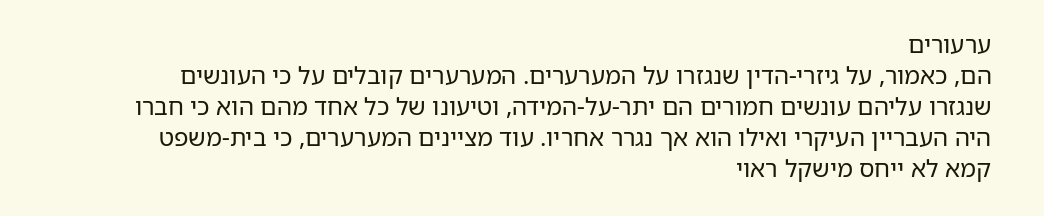ערעורים
הם, כאמור, על גיזרי-הדין שנגזרו על המערערים. המערערים קובלים על כי העונשים
שנגזרו עליהם עונשים חמורים הם יתר-על-המידה, וטיעונו של כל אחד מהם הוא כי חברו
היה העבריין העיקרי ואילו הוא אך נגרר אחריו. עוד מציינים המערערים, כי בית-משפט
קמא לא ייחס מישקל ראוי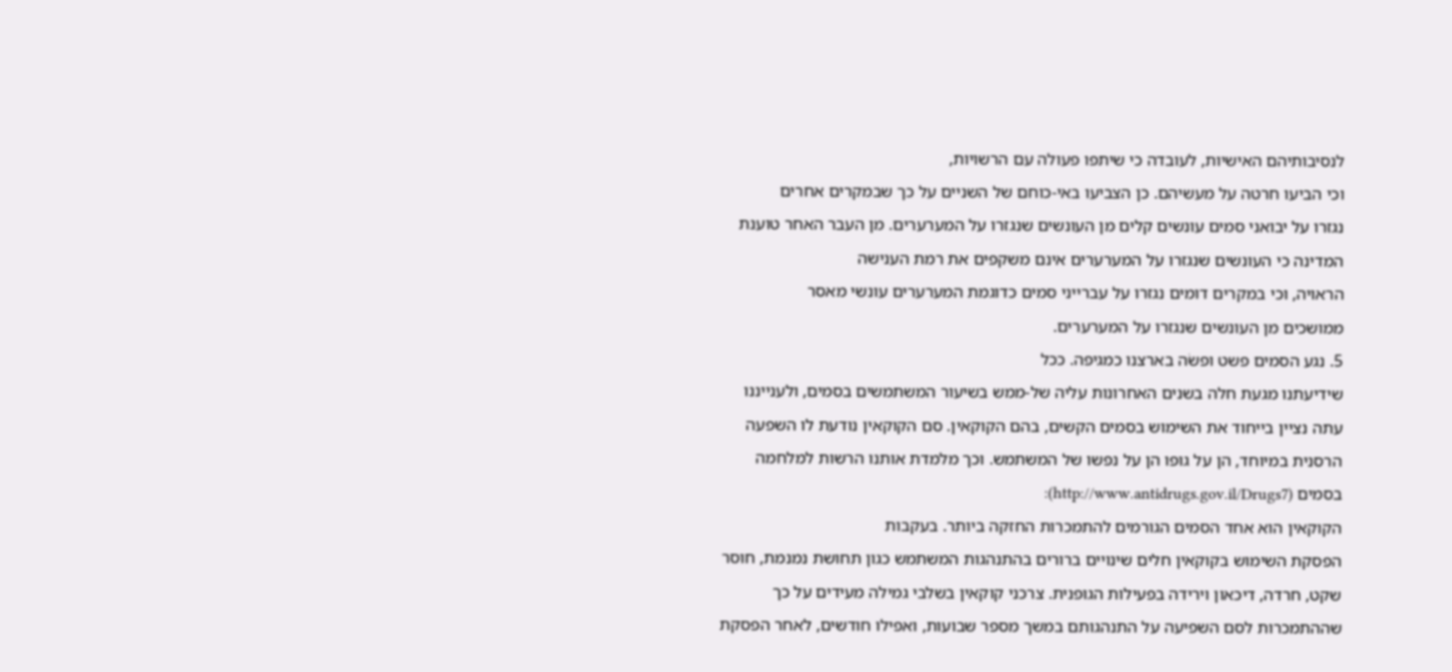לנסיבותיהם האישיות, לעובדה כי שיתפו פעולה עם הרשויות,
וכי הביעו חרטה על מעשיהם. כן הצביעו באי-כוחם של השניים על כך שבמקרים אחרים
נגזרו על יבואני סמים עונשים קלים מן העונשים שנגזרו על המערערים. מן העבר האחר טוענת
המדינה כי העונשים שנגזרו על המערערים אינם משקפים את רמת הענישה
הראויה, וכי במקרים דומים נגזרו על עברייני סמים כדוגמת המערערים עונשי מאסר
ממושכים מן העונשים שנגזרו על המערערים.
5. נגע הסמים פשט ופשׂה בארצנו כמגיפה. ככל
שידיעתנו מגעת חלה בשנים האחרונות עליה של-ממש בשיעור המשתמשים בסמים, ולענייננו
עתה נציין בייחוד את השימוש בסמים הקשים, בהם הקוקאין. סם הקוקאין נודעת לו השפעה
הרסנית במיוחד, הן על גופו הן על נפשו של המשתמש. וכך מלמדת אותנו הרשות למלחמה
בסמים (http://www.antidrugs.gov.il/Drugs7):
הקוקאין הוא אחד הסמים הגורמים להתמכרות החזקה ביותר. בעקבות
הפסקת השימוש בקוקאין חלים שינויים ברורים בהתנהגות המשתמש כגון תחושת נמנמת, חוסר
שקט, חרדה, דיכאון וירידה בפעילות הגופנית. צרכני קוקאין בשלבי גמילה מעידים על כך
שההתמכרות לסם השפיעה על התנהגותם במשך מספר שבועות, ואפילו חודשים, לאחר הפסקת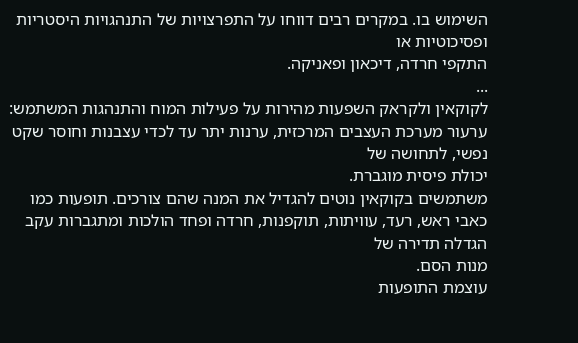השימוש בו. במקרים רבים דווחו על התפרצויות של התנהגויות היסטריות ופסיכוטיות או
התקפי חרדה, דיכאון ופאניקה.
...
לקוקאין ולקראק השפעות מהירות על פעילות המוח והתנהגות המשתמש:
ערעור מערכת העצבים המרכזית, ערנות יתר עד לכדי עצבנות וחוסר שקט נפשי, לתחושה של
יכולת פיסית מוגברת.
משתמשים בקוקאין נוטים להגדיל את המנה שהם צורכים. תופעות כמו
כאבי ראש, רעד, עוויתות, תוקפנות, חרדה ופחד הולכות ומתגברות עקב הגדלה תדירה של
מנות הסם.
עוצמת התופעות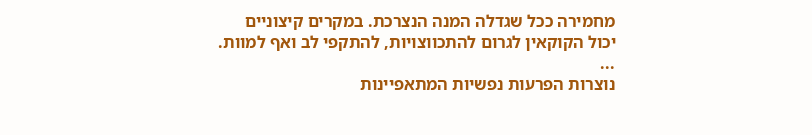מחמירה ככל שגדלה המנה הנצרכת. במקרים קיצוניים
יכול הקוקאין לגרום להתכווצויות, להתקפי לב ואף למוות.
...
נוצרות הפרעות נפשיות המתאפיינות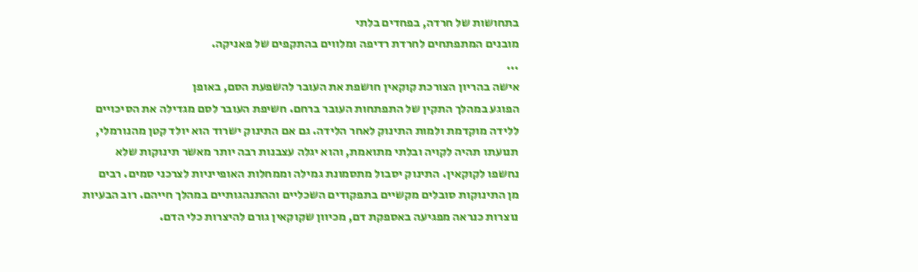בתחושות של חרדה, בפחדים בלתי
מובנים המתפתחים לחרדת רדיפה ומלווים בהתקפים של פאניקה.
...
אישה בהריון הצורכת קוקאין חושפת את העובר להשפעת הסם, באופן
הפוגע במהלך התקין של התפתחות העובר ברחם. חשיפת העובר לסם מגדילה את הסיכויים
ללידה מוקדמת ולמות התינוק לאחר הלידה. גם אם התינוק ישרוד הוא יולד קטן מהנורמלי,
תנועתו תהיה לקויה ובלתי מתואמת, והוא יגלה עצבנות רבה יותר מאשר תינוקות שלא
נחשפו לקוקאין. התינוק יסבול מתסמונת גמילה וממחלות האופייניות לצרכני סמים. רבים
מן התינוקות סובלים מקשיים בתפקודים השכליים וההתנהגותיים במהלך חייהם. רוב הבעיות
נוצרות כנראה מפגיעה באספקת דם, מכיוון שקוקאין גורם להיצרות כלי הדם.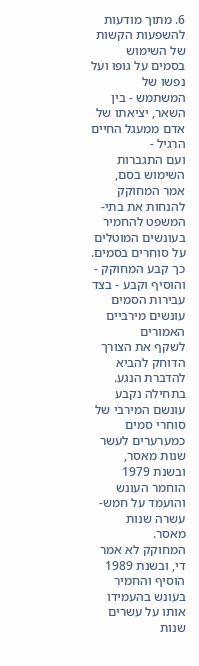6. מתוך מודעות להשפעות הקשות של השימוש
בסמים על גופו ועל נפשו של המשתמש - בין השאר, יציאתו של אדם ממעגל החיים הרגיל -
ועם התגברות השימוש בסם, אמר המחוקק להנחות את בתי-המשפט להחמיר בעונשים המוטלים
על סוחרים בסמים. כך קבע המחוקק - והוסיף וקבע - בצד עבירות הסמים עונשים מירביים האמורים
לשקף את הצורך הדוחק להביא להדברת הנגע. בתחילה נקבע עונשם המירבי של סוחרי סמים
כמערערים לעשר שנות מאסר, ובשנת 1979 הוחמר העונש והועמד על חמש-עשרה שנות מאסר.
המחוקק לא אמר די, ובשנת 1989 הוסיף והחמיר בעונש בהעמידו אותו על עשרים שנות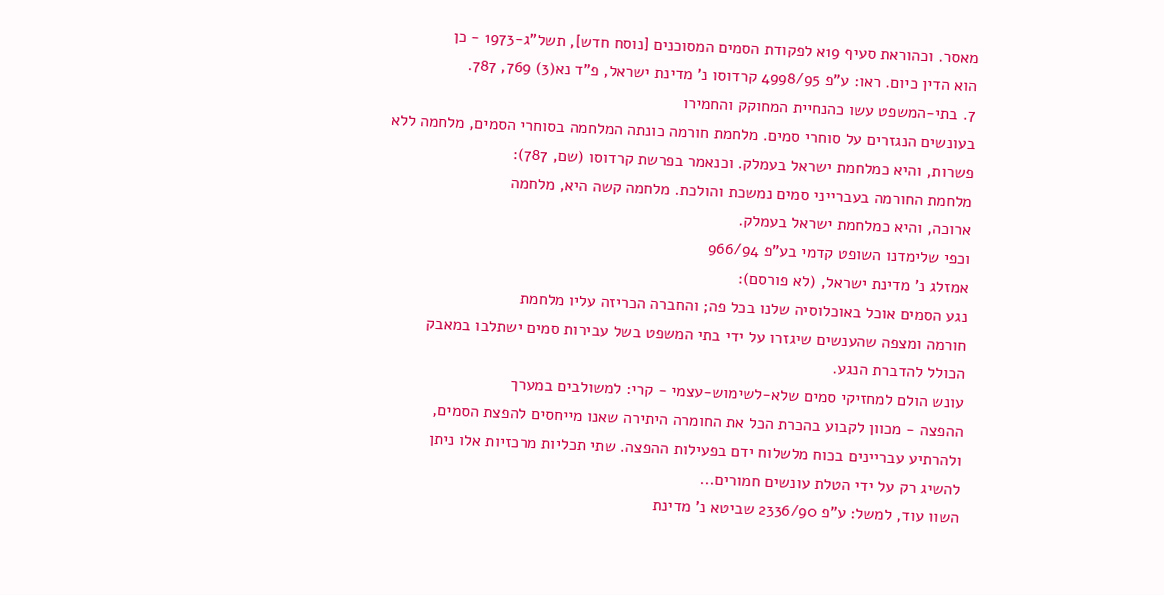מאסר. וכהוראת סעיף 19א לפקודת הסמים המסוכנים [נוסח חדש], תשל"ג-1973 - כן
הוא הדין כיום. ראו: ע"פ 4998/95 קרדוסו נ' מדינת ישראל, פ"ד נא(3) 769, 787.
7. בתי-המשפט עשו כהנחיית המחוקק והחמירו
בעונשים הנגזרים על סוחרי סמים. מלחמת חורמה כונתה המלחמה בסוחרי הסמים, מלחמה ללא
פשרות, והיא כמלחמת ישראל בעמלק. וכנאמר בפרשת קרדוסו (שם, 787):
מלחמת החורמה בעברייני סמים נמשכת והולכת. מלחמה קשה היא, מלחמה
ארוכה, והיא כמלחמת ישראל בעמלק.
וכפי שלימדנו השופט קדמי בע"פ 966/94
אמזלג נ' מדינת ישראל, (לא פורסם):
נגע הסמים אוכל באוכלוסיה שלנו בכל פה; והחברה הכריזה עליו מלחמת
חורמה ומצפה שהענשים שיגזרו על ידי בתי המשפט בשל עבירות סמים ישתלבו במאבק
הכולל להדברת הנגע.
עונש הולם למחזיקי סמים שלא-לשימוש-עצמי - קרי: למשולבים במערך
ההפצה - מכוון לקבוע בהכרת הכל את החומרה היתירה שאנו מייחסים להפצת הסמים,
ולהרתיע עבריינים בכוח מלשלוח ידם בפעילות ההפצה. שתי תכליות מרכזיות אלו ניתן
להשיג רק על ידי הטלת עונשים חמורים...
השוו עוד, למשל: ע"פ 2336/90 שביטא נ' מדינת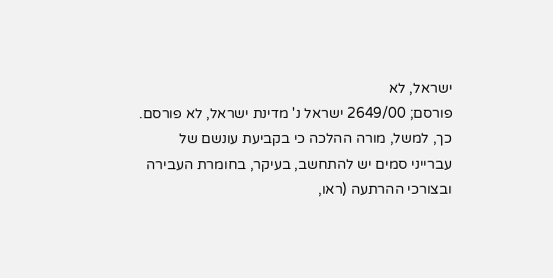ישראל, לא
פורסם; 2649/00 ישראל נ' מדינת ישראל, לא פורסם.
כך, למשל, מורה ההלכה כי בקביעת עונשם של
עברייני סמים יש להתחשב, בעיקר, בחומרת העבירה ובצורכי ההרתעה (ראו,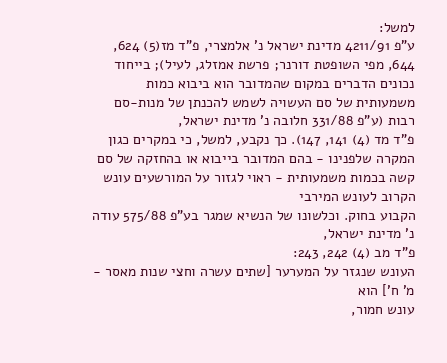למשל:
ע"פ 4211/91 מדינת ישראל נ' אלמצרי, פ"ד מז(5) 624, 644, מפי השופטת דורנר; פרשת אמזלג, לעיל); בייחוד נכונים הדברים במקום שהמדובר הוא ביבוא כמות משמעותית של סם העשויה לשמש להכנתן של מנות-סם רבות (ע"פ 331/88 חלובה נ' מדינת ישראל,
פ"ד מד (4) 141, 147). כך נקבע, למשל, כי במקרים כגון המקרה שלפנינו - בהם המדובר בייבוא או בהחזקה של סם קשה בכמות משמעותית - ראוי לגזור על המורשעים עונש הקרוב לעונש המירבי
הקבוע בחוק. וכלשונו של הנשיא שמגר בע"פ 575/88 עודה נ' מדינת ישראל,
פ"ד מב (4) 242, 243:
העונש שנגזר על המערער [שתים עשרה וחצי שנות מאסר - מ' ח'] הוא
עונש חמור,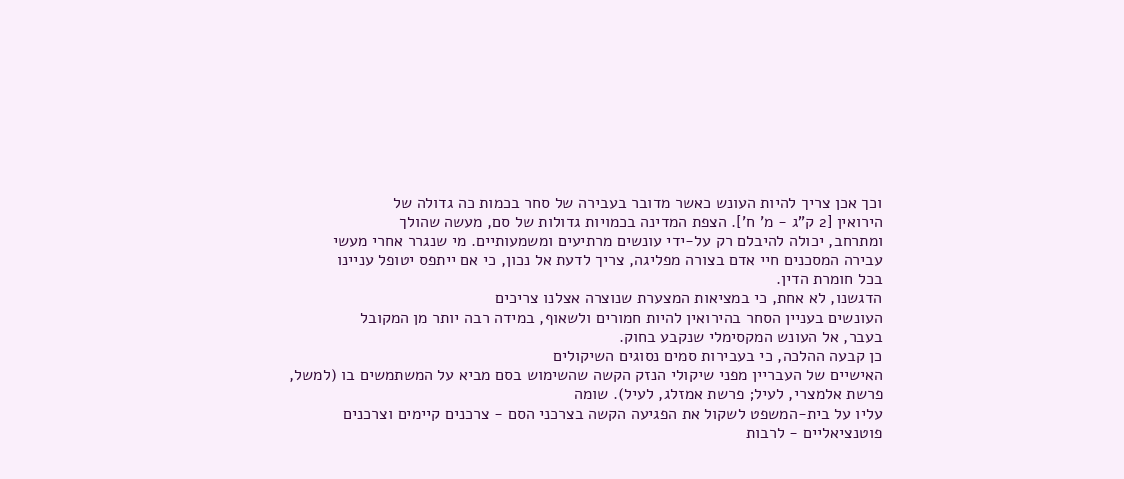וכך אכן צריך להיות העונש כאשר מדובר בעבירה של סחר בכמות כה גדולה של
הירואין [2 ק"ג - מ' ח']. הצפת המדינה בכמויות גדולות של סם, מעשה שהולך
ומתרחב, יכולה להיבלם רק על-ידי עונשים מרתיעים ומשמעותיים. מי שנגרר אחרי מעשי
עבירה המסכנים חיי אדם בצורה מפליגה, צריך לדעת אל נכון, כי אם ייתפס יטופל עניינו
בכל חומרת הדין.
הדגשנו, לא אחת, כי במציאות המצערת שנוצרה אצלנו צריכים
העונשים בעניין הסחר בהירואין להיות חמורים ולשאוף, במידה רבה יותר מן המקובל
בעבר, אל העונש המקסימלי שנקבע בחוק.
כן קבעה ההלכה, כי בעבירות סמים נסוגים השיקולים
האישיים של העבריין מפני שיקולי הנזק הקשה שהשימוש בסם מביא על המשתמשים בו (למשל,
פרשת אלמצרי, לעיל; פרשת אמזלג, לעיל). שומה
עליו על בית-המשפט לשקול את הפגיעה הקשה בצרכני הסם - צרכנים קיימים וצרכנים
פוטנציאליים - לרבות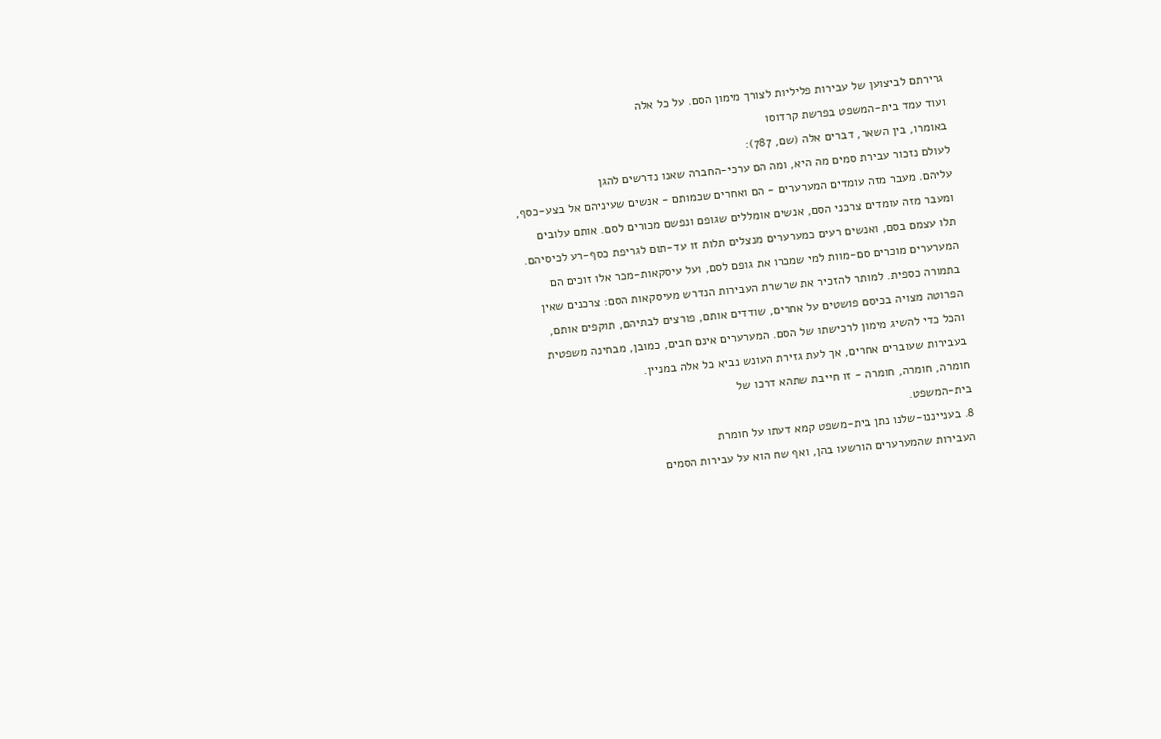גרירתם לביצוען של עבירות פליליות לצורך מימון הסם. על כל אלה
ועוד עמד בית-המשפט בפרשת קרדוסו
באומרו, בין השאר, דברים אלה (שם, 787):
לעולם נזכור עבירת סמים מה היא, ומה הם ערכי-החברה שאנו נדרשים להגן
עליהם. מעבר מזה עומדים המערערים - הם ואחרים שכמותם - אנשים שעיניהם אל בצע-כסף,
ומעבר מזה עומדים צרכני הסם, אנשים אומללים שגופם ונפשם מכורים לסם. אותם עלובים
תלו עצמם בסם, ואנשים רעים כמערערים מנצלים תלות זו עד-תום לגריפת כסף-רע לכיסיהם.
המערערים מוכרים סם-מוות למי שמכרו את גופם לסם, ועל עיסקאות-מכר אלו זוכים הם
בתמורה כספית. למותר להזכיר את שרשרת העבירות הנדרש מעיסקאות הסם: צרכנים שאין
הפרוטה מצויה בכיסם פושטים על אחרים, שודדים אותם, פורצים לבתיהם, תוקפים אותם,
והכל כדי להשיג מימון לרכישתו של הסם. המערערים אינם חבים, כמובן, מבחינה משפטית
בעבירות שעוברים אחרים, אך לעת גזירת העונש נביא כל אלה במניין.
חומרה, חומרה, חומרה - זו חייבת שתהא דרכו של
בית-המשפט.
8. בענייננו-שלנו נתן בית-משפט קמא דעתו על חומרת
העבירות שהמערערים הורשעו בהן, ואף שח הוא על עבירות הסמים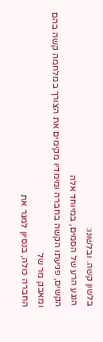בלשון קשה. ובלשונו:
הנגע הרע של הסמים, במיוחד אלה
הקשים, פגיעתו הקשה בחברה ומימדיו מקימים את הצורך במלחמה קשה בהם ומאבק מר של
החברה כולה, בנסיון למגר את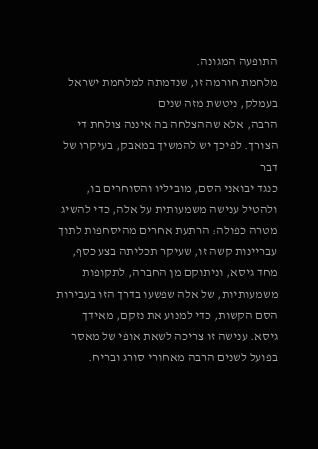התופעה המגונה.
מלחמת חורמה זו, שנדמתה למלחמת ישראל בעמלק, ניטשת מזה שנים
הרבה, אלא שההצלחה בה איננה צולחת די הצורך. לפיכך יש להמשיך במאבק, בעיקרו של דבר
כנגד יבואני הסם, מוביליו והסוחרים בו, ולהטיל ענישה משמעותית על אלה, כדי להשיג
מטרה כפולה: הרתעת אחרים מהיסחפות לתוך עבריינות קשה זו, שעיקר תכליתה בצע כסף,
מחד גיסא, וניתוקם מן החברה, לתקופות משמעותיות, של אלה שפשעו בדרך הזו בעבירות
הסם הקשות, כדי למנוע את נזקם, מאידך גיסא. ענישה זו צריכה לשאת אופי של מאסר
בפועל לשנים הרבה מאחורי סורג ובריח.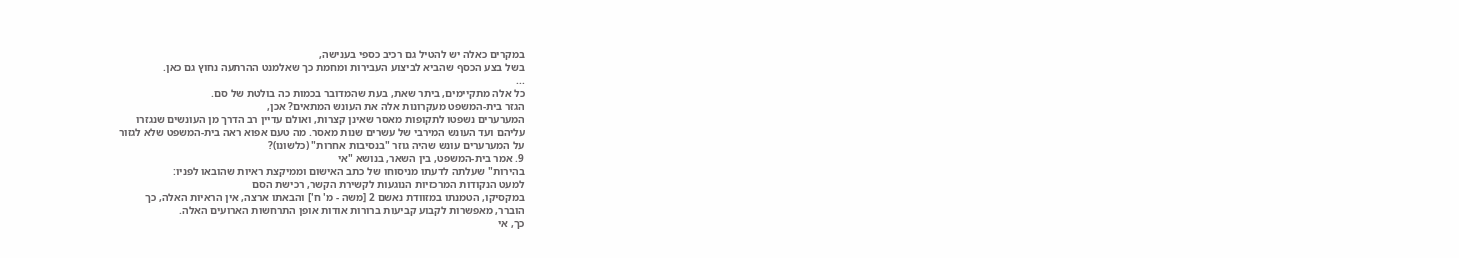במקרים כאלה יש להטיל גם רכיב כספי בענישה,
בשל בצע הכסף שהביא לביצוע העבירות ומחמת כך שאלמנט ההרתעה נחוץ גם כאן.
...
כל אלה מתקיימים, ביתר שאת, בעת שהמדובר בכמות כה בולטת של סם.
הגזר בית-המשפט מעקרונות אלה את העונש המתאים? אכן,
המערערים נשפטו לתקופות מאסר שאינן קצרות, ואולם עדיין רב הדרך מן העונשים שנגזרו
עליהם ועד העונש המירבי של עשרים שנות מאסר. מה טעם אפוא ראה בית-המשפט שלא לגזור
על המערערים עונש שהיה גוזר "בנסיבות אחרות" (כלשונו)?
9. אמר בית-המשפט, בין השאר, בנושא "אי
בהירות" שעלתה לדעתו מניסוחו של כתב האישום וממיקצת ראיות שהובאו לפניו:
למעט הנקודות המרכזיות הנוגעות לקשירת הקשר, רכישת הסם
במקסיקו, הטמנתו במזוודת נאשם 2 [משה - מ' ח'] והבאתו ארצה, אין הראיות האלה, כך
הוברר, מאפשרות לקבוע קביעות ברורות אודות אופן התרחשות הארועים האלה.
כך, אי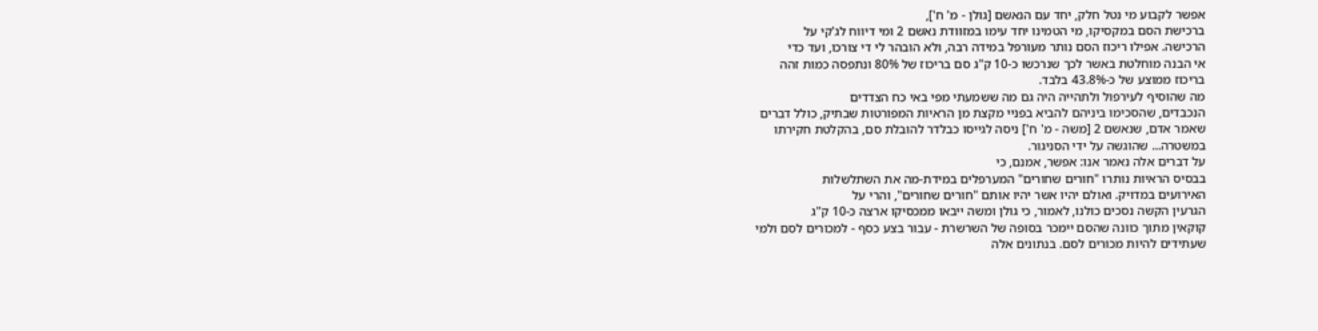אפשר לקבוע מי נטל חלק, יחד עם הנאשם [גולן - מ' ח'],
ברכישת הסם במקסיקו, מי הטמינו יחד עימו במזוודת נאשם 2 ומי דיווח לג'קי על
הרכישה. אפילו ריכוז הסם נותר מעורפל במידה רבה, ולא הובהר לי די צורכו, ועד כדי
אי הבנה מוחלטת באשר לכך שנרכשו כ-10 ק"ג סם בריכוז של 80% ונתפסה כמות זהה
בריכוז ממוצע של כ-43.8% בלבד.
מה שהוסיף לעירפול ולתהייה היה גם מה ששמעתי מפי באי כח הצדדים
הנכבדים, שהסכימו ביניהם להביא בפניי מקצת מן הראיות המפורטות שבתיק, כולל דברים
שאמר אדם, שנאשם 2 [משה - מ' ח'] ניסה לגייסו כבלדר להובלת סם, בהקלטת חקירתו
במשטרה... שהוגשה על ידי הסניגור.
על דברים אלה נאמר אנו: אפשר, אמנם, כי
בבסיס הראיות נותרו "חורים שחורים" המערפלים במידת-מה את השתלשלות
האירועים במדויק. ואולם יהיו אשר יהיו אותם "חורים שחורים", והרי על
הגרעין הקשה נסכים כולנו, לאמור, כי גולן ומשה ייבאו ממכסיקו ארצה כ-10 ק"ג
קוקאין מתוך כוונה שהסם יימכר בסופה של השרשרת - עבור בצע כסף - למכורים לסם ולמי
שעתידים להיות מכורים לסם. בנתונים אלה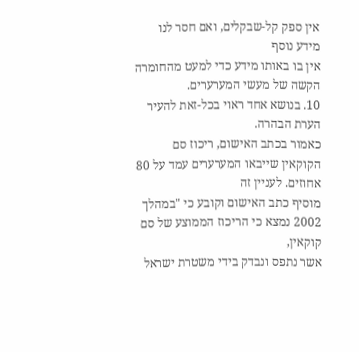אין ספק קל-שבקלים, ואם חסר לנו מידע נוסף
אין בו באותו מידע כדי למעט מהחומרה הקשה של מעשי המערערים.
10. בנושא אחד ראוי בכל-זאת להעיר הערת הבהרה.
כאמור בכתב האישום, ריכוז סם הקוקאין שייבאו המערערים עמד על 80 אחוזים. לעניין זה
מוסיף כתב האישום וקובע כי "במהלך 2002 נמצא כי הריכוז הממוצע של סם קוקאין,
אשר נתפס ונבדק בידי משטרת ישראל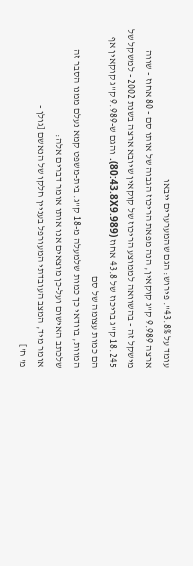עומד על 43.8%". פירוש: הגם שהמערערים ייבאו
ארצה 9.989 ק"ג קוקאין, הנה מפאת הריכוז הגבוה של אותו סם - 80 אחוז - שווה
מישקל זה - בהשוואה לממוצע הריכוז של קוקאין שיובא ארצה בשנת 2002 - למשקל של
18.245 ק"ג בריכוז של 43.8 אחוז (80:43.8X9.989). והגם ש-9.989 ק"ג קוקאין אף הם כמות עצומה של סם
המוות, בוודאי כך כמות שלמעלה מ-18 ק"ג. בית-משפט קמא נעלם ממנו הסבר זה
שלכתב האישום ועל-כן מוצאים אנו אותו אומר דברים אלה:
אומר מיד, המצב העובדתי המעורפל בעניין חלקו של הנאשם [גולן -
מ' ח']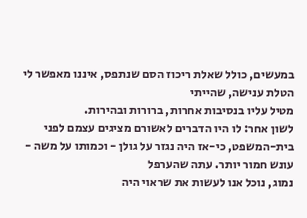במעשים, כולל שאלת ריכוז הסם שנתפס, איננו מאפשר לי הטלת ענישה, שהייתי
מטיל עליו בנסיבות אחרות, ברורות ובהירות.
לשון אחר: לו היו הדברים לאשורם מציגים עצמם לפני
בית-המשפט, כי-אז היה נגזר על גולן - וכמותו על משה - עונש חמור יותר. עתה שהערפל
נמוג, נוכל אנו לעשות את שראוי היה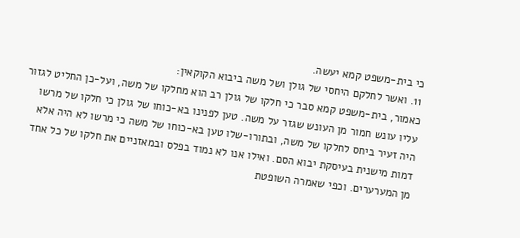כי בית-משפט קמא יעשה.
11. ואשר לחלקם היחסי של גולן ושל משה ביבוא הקוקאין:
כאמור, בית-משפט קמא סבר כי חלקו של גולן רב הוא מחלקו של משה, ועל-כן החליט לגזור
עליו עונש חמור מן העונש שגזר על משה. טען לפנינו בא-כוחו של גולן כי חלקו של מרשו
היה זעיר ביחס לחלקו של משה, ובתורו-שלו טען בא-כוחו של משה כי מרשו לא היה אלא
דמות מישנית בעיסקת יבוא הסם. ואילו אנו לא נמוד בפלס ובמאזניים את חלקו של כל אחד
מן המערערים. וכפי שאמרה השופטת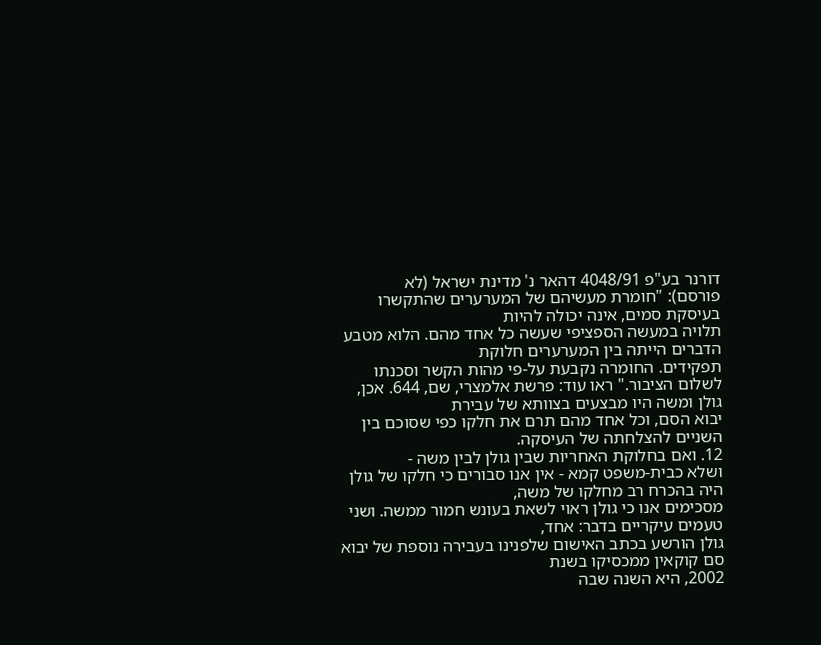דורנר בע"פ 4048/91 דהאר נ' מדינת ישראל (לא
פורסם): "חומרת מעשיהם של המערערים שהתקשרו בעיסקת סמים, אינה יכולה להיות
תלויה במעשה הספציפי שעשה כל אחד מהם. הלוא מטבע הדברים הייתה בין המערערים חלוקת
תפקידים. החומרה נקבעת על-פי מהות הקשר וסכנתו לשלום הציבור." ראו עוד: פרשת אלמצרי, שם, 644. אכן, גולן ומשה היו מבצעים בצוותא של עבירת
יבוא הסם, וכל אחד מהם תרם את חלקו כפי שסוכם בין השניים להצלחתה של העיסקה.
12. ואם בחלוקת האחריות שבין גולן לבין משה -
ושלא כבית-משפט קמא - אין אנו סבורים כי חלקו של גולן היה בהכרח רב מחלקו של משה,
מסכימים אנו כי גולן ראוי לשאת בעונש חמור ממשה. ושני טעמים עיקריים בדבר: אחד,
גולן הורשע בכתב האישום שלפנינו בעבירה נוספת של יבוא סם קוקאין ממכסיקו בשנת
2002, היא השנה שבה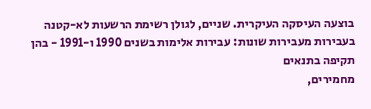בוצעה העיסקה העיקרית. שניים, לגולן רשימת הרשעות לא-קטנה
בעבירות מעבירות שונות: עבירות אלימות בשנים 1990 ו-1991 - בהן תקיפה בתנאים
מחמירים,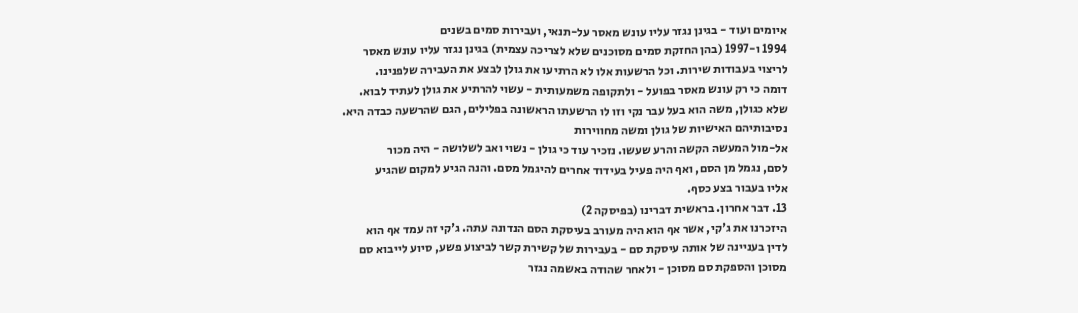איומים ועוד - בגינן נגזר עליו עונש מאסר על-תנאי, ועבירות סמים בשנים
1994 ו-1997 (בהן החזקת סמים מסוכנים שלא לצריכה עצמית) בגינן נגזר עליו עונש מאסר
לריצוי בעבודות שירות. וכל הרשעות אלו לא הרתיעו את גולן לבצע את העבירה שלפנינו.
דומה כי רק עונש מאסר בפועל - ולתקופה משמעותית - עשוי להרתיע את גולן לעתיד לבוא.
שלא כגולן, משה הוא בעל עבר נקי וזו לו הרשעתו הראשונה בפלילים, הגם שהרשעה כבדה היא.
נסיבותיהם האישיות של גולן ומשה מחווירות
אל-מול המעשה הקשה והרע שעשו. נזכיר עוד כי גולן - נשוי ואב לשלושה - היה מכור
לסם, נגמל מן הסם, ואף היה פעיל בעידוד אחרים להיגמל מסם. והנה הגיע למקום שהגיע
אליו בעבור בצע כסף.
13. דבר אחרון. בראשית דברינו (בפיסקה 2)
היזכרנו את ג'קי, אשר אף הוא היה מעורב בעיסקת הסם הנדונה עתה. ג'קי זה עמד אף הוא
לדין בעניינה של אותה עיסקת סם - בעבירות של קשירת קשר לביצוע פשע, סיוע לייבוא סם
מסוכן והספקת סם מסוכן - ולאחר שהודה באשמה נגזר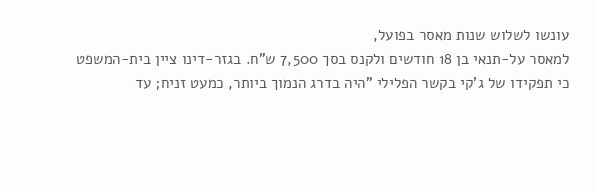עונשו לשלוש שנות מאסר בפועל,
למאסר על-תנאי בן 18 חודשים ולקנס בסך 7,500 ש"ח. בגזר-דינו ציין בית-המשפט
כי תפקידו של ג'קי בקשר הפלילי "היה בדרג הנמוך ביותר, כמעט זניח; עד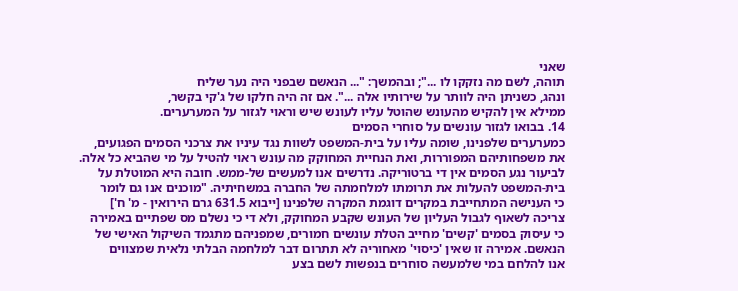שאני
תוהה, לשם מה נזקקו לו ..."; ובהמשך: "... הנאשם שבפני היה נער שליח
ונהג, כשניתן היה לוותר על שירותיו אלה ...". אם זה היה חלקו של ג'קי בקשר,
ממילא אין להקיש מהעונש שהוטל עליו לעונש שיש וראוי לגזור על המערערים.
14. בבואו לגזור עונשים על סוחרי הסמים
כמערערים שלפנינו, שומה עליו על בית-המשפט לשוות נגד עיניו את צרכני הסמים הפגועים,
את משפחותיהם המפוררות, ואת הנחיית המחוקק מה עונש ראוי להטיל על מי שהביא כל אלה.
לביעור נגע הסמים אין די ברטוריקה. נדרשים אנו למעשים של-ממש. חובה היא המוטלת על
בית-המשפט להעלות את תרומתו למלחמתה של החברה במשחיתיה. "מוכנים אנו גם לומר
כי הענישה המתחייבת במקרים דוגמת המקרה שלפנינו [ייבוא 631.5 גרם הירואין - מ' ח']
צריכה לשאוף לגבול העליון של העונש שקבע המחוקק, ולא די כי נשלם מס שפתיים באמירה
כי עיסוק בסמים 'קשים' מחייב הטלת עונשים חמורים, שמפניהם מתגמד השיקול האישי של
הנאשם. אמירה זו שאין 'כיסוי' מאחוריה לא תתרום דבר למלחמה הבלתי נלאית שמצווים
אנו להלחם במי שלמעשה סוחרים בנפשות לשם בצע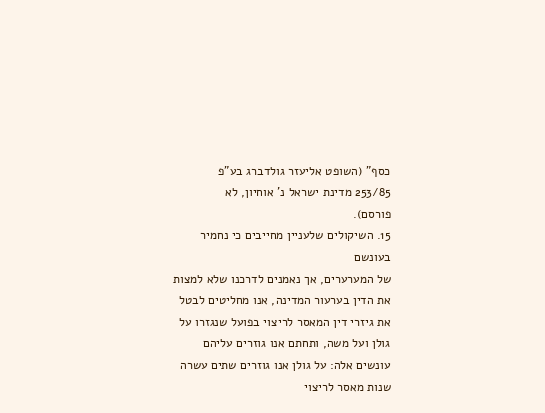כסף" (השופט אליעזר גולדברג בע"פ
253/85 מדינת ישראל נ' אוחיון, לא
פורסם).
15. השיקולים שלעניין מחייבים כי נחמיר בעונשם
של המערערים, אך נאמנים לדרכנו שלא למצות את הדין בערעור המדינה, אנו מחליטים לבטל
את גיזרי דין המאסר לריצוי בפועל שנגזרו על גולן ועל משה, ותחתם אנו גוזרים עליהם
עונשים אלה: על גולן אנו גוזרים שתים עשרה שנות מאסר לריצוי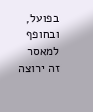בפועל, ובחופף למאסר
זה ירוצה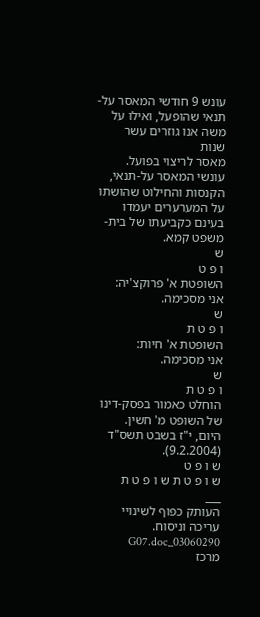עונש 9 חודשי המאסר על-תנאי שהופעל, ואילו על משה אנו גוזרים עשר שנות
מאסר לריצוי בפועל. עונשי המאסר על-תנאי, הקנסות והחילוט שהושתו על המערערים יעמדו
בעינם כקביעתו של בית-משפט קמא.
ש
ו פ ט
השופטת א' פרוקצ'יה:
אני מסכימה.
ש
ו פ ט ת
השופטת א' חיות:
אני מסכימה.
ש
ו פ ט ת
הוחלט כאמור בפסק-דינו של השופט מ' חשין.
היום, י"ז בשבט תשס"ד (9.2.2004).
ש ו פ ט
ש ו פ ט ת ש ו פ ט ת
___
העותק כפוף לשינויי עריכה וניסוח. 03060290_G07.doc
מרכז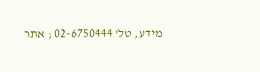מידע, טל' 02-6750444 ; אתר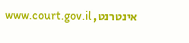אינטרנט, www.court.gov.il